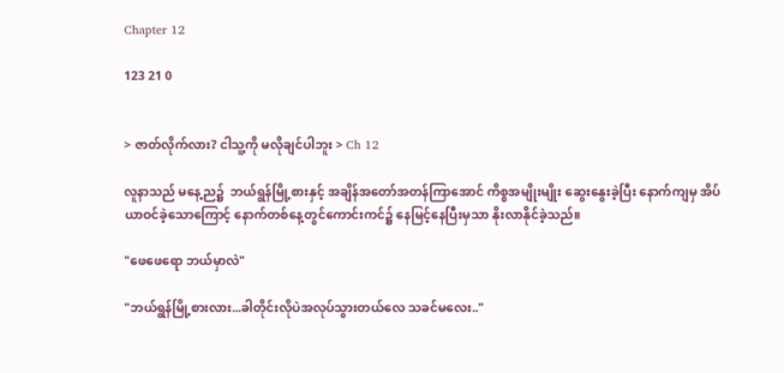Chapter 12

123 21 0


> ဇာတ်လိုက်လား? ငါသူ့ကို မလိုချင်ပါဘူး > Ch 12

လူနာသည် မနေ့ည၌  ဘယ်ရွန်မြို့စားနှင့် အချိန်အတော်အတန်ကြာအောင် ကိစ္စအမျိုးမျိုး ဆွေးနွေးခဲ့ပြီး နောက်ကျမှ အိပ်ယာဝင်ခဲ့သောကြောင့် နောက်တစ်နေ့တွင်ကောင်းကင်၌ နေမြင့်နေပြီးမှသာ နိုးလာနိုင်ခဲ့သည်။

"ဖေဖေရော ဘယ်မှာလဲ"

"ဘယ်ရွန်မြို့စားလား...ခါတိုင်းလိုပဲအလုပ်သွားတယ်လေ သခင်မလေး.."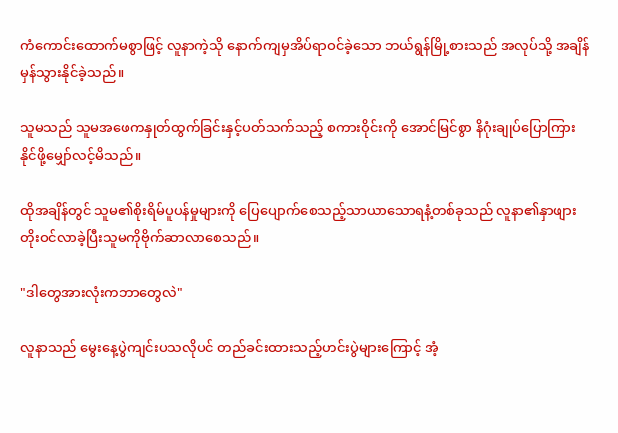ကံကောင်းထောက်မစွာဖြင့် လူနာကဲ့သို နောက်ကျမှအိပ်ရာဝင်ခဲ့သော ဘယ်ရွန်မြို့စားသည် အလုပ်သို့ အချိန်မှန်သွားနိုင်ခဲ့သည်။

သူမသည် သူမအဖေကနှုတ်ထွက်ခြင်းနှင့်ပတ်သက်သည့် စကားဝိုင်းကို အောင်မြင်စွာ နိဂုံးချုပ်ပြောကြားနိုင်ဖို့မျှော်လင့်မိသည်။

ထိုအချိန်တွင် သူမ၏စိုးရိမ်ပူပန်မှုများကို ပြေပျောက်စေသည့်သာယာသောရနံ့တစ်ခုသည် လူနာ၏နှာဖျားတိုးဝင်လာခဲ့ပြီးသူမကိုဗိုက်ဆာလာစေသည်။

"ဒါတွေအားလုံးကဘာတွေလဲ"

လူနာသည် မွေးနေ့ပွဲကျင်းပသလိုပင် တည်ခင်းထားသည့်ဟင်းပွဲများကြောင့် အံ့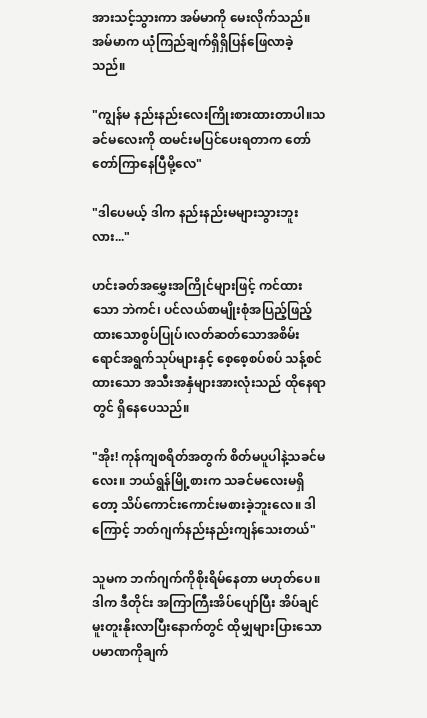အားသင့်သွားကာ အမ်မာကို မေးလိုက်သည်။ အမ်မာက ယုံကြည်ချက်ရှိရှိပြန်ဖြေလာခဲ့သည်။

"ကျွန်မ နည်းနည်းလေးကြိုးစားထားတာပါ။သခင်မလေးကို ထမင်းမပြင်ပေးရတာက တော်တော်ကြာနေပြီမို့လေ"

"ဒါပေမယ့် ဒါက နည်းနည်းမများသွားဘူးလား..."

ဟင်းခတ်အမွှေးအကြိုင်များဖြင့် ကင်ထားသော ဘဲကင်၊ ပင်လယ်စာမျိုးစုံအပြည့်ဖြည့်ထားသောစွပ်ပြုပ်၊လတ်ဆတ်သောအစိမ်းရောင်အရွက်သုပ်များနှင့် စေ့စေ့စပ်စပ် သန့်စင်ထားသော အသီးအနှံများအားလုံးသည် ထိုနေရာတွင် ရှိနေပေသည်။

"အိုး! ကုန်ကျစရိတ်အတွက် စိတ်မပူပါနဲ့သခင်မလေး။ ဘယ်ရွန်မြို့စားက သခင်မလေးမရှိတော့ သိပ်ကောင်းကောင်းမစားခဲ့ဘူးလေ။ ဒါကြောင့် ဘတ်ဂျက်နည်းနည်းကျန်သေးတယ်"

သူမက ဘက်ဂျက်ကိုစိုးရိမ်နေတာ မဟုတ်ပေ။ဒါက ဒီတိုင်း အကြာကြီးအိပ်ပျော်ပြီး အိပ်ချင်မူးတူးနိုးလာပြီးနောက်တွင် ထိုမျှများပြားသောပမာဏကိုချက်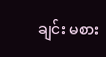ချင်း မစား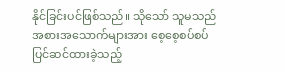နိုင်ခြင်းပင်ဖြစ်သည်။ သိုသော် သူမသည် အစားအသောက်များအား စေ့စေ့စပ်စပ် ပြင်ဆင်ထားခဲ့သည့်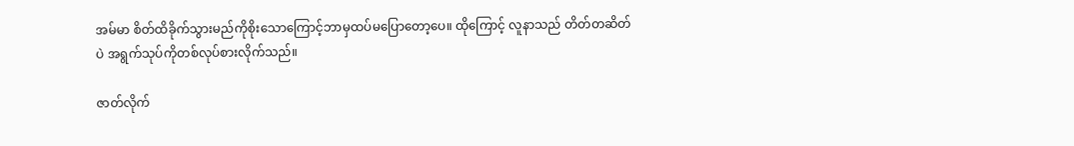အမ်မာ စိတ်ထိခိုက်သွားမည်ကိုစိုးသောကြောင့်ဘာမှထပ်မပြောတော့ပေ။ ထိုကြောင့် လူနာသည် တိတ်တဆိတ်ပဲ အရွက်သုပ်ကိုတစ်လုပ်စားလိုက်သည်။

ဇာတ်လိုက်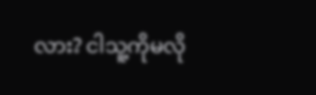လား? ငါသူ့ကိုမလို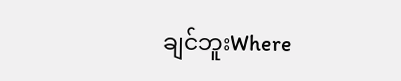ချင်ဘူးWhere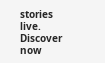stories live. Discover now